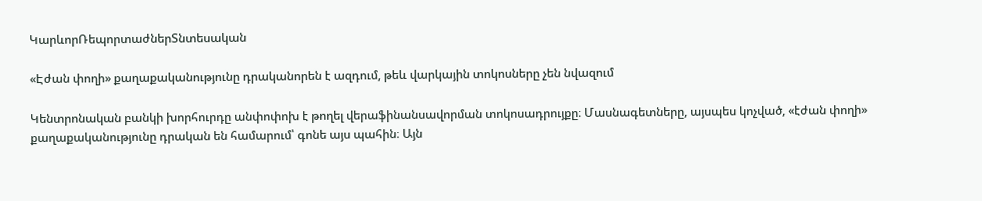ԿարևորՌեպորտաժներՏնտեսական

«Էժան փողի» քաղաքականությունը դրականորեն է ազդում, թեև վարկային տոկոսները չեն նվազում

Կենտրոնական բանկի խորհուրդը անփոփոխ է թողել վերաֆինանսավորման տոկոսադրույքը։ Մասնագետները, այսպես կոչված, «էժան փողի» քաղաքականությունը դրական են համարում՝ գոնե այս պահին։ Այն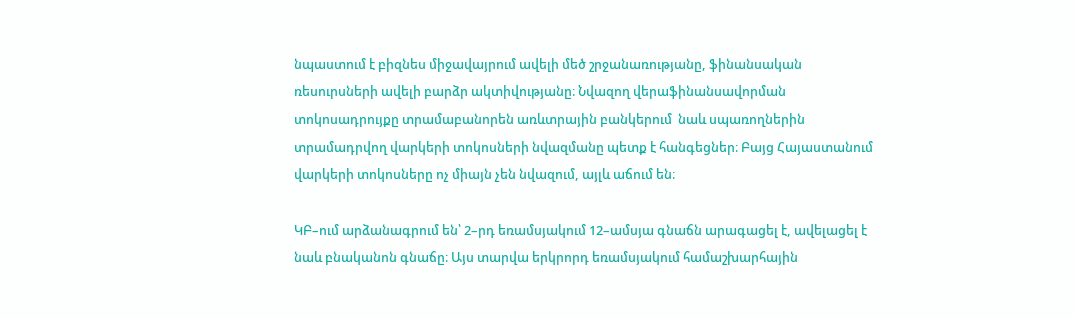նպաստում է բիզնես միջավայրում ավելի մեծ շրջանառությանը, ֆինանսական ռեսուրսների ավելի բարձր ակտիվությանը։ Նվազող վերաֆինանսավորման տոկոսադրույքը տրամաբանորեն առևտրային բանկերում  նաև սպառողներին տրամադրվող վարկերի տոկոսների նվազմանը պետք է հանգեցներ։ Բայց Հայաստանում վարկերի տոկոսները ոչ միայն չեն նվազում, այլև աճում են։

ԿԲ–ում արձանագրում են՝ 2–րդ եռամսյակում 12–ամսյա գնաճն արագացել է, ավելացել է նաև բնականոն գնաճը։ Այս տարվա երկրորդ եռամսյակում համաշխարհային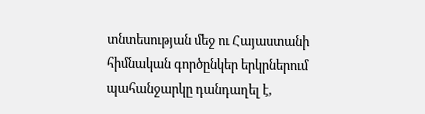տնտեսության մեջ ու Հայաստանի հիմնական գործընկեր երկրներում պահանջարկը դանդաղել է,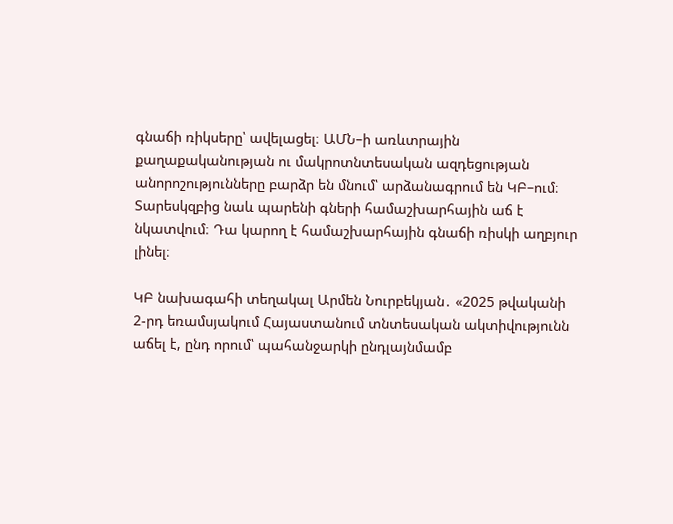գնաճի ռիկսերը՝ ավելացել։ ԱՄՆ–ի առևտրային քաղաքականության ու մակրոտնտեսական ազդեցության անորոշությունները բարձր են մնում՝ արձանագրում են ԿԲ–ում։ Տարեսկզբից նաև պարենի գների համաշխարհային աճ է նկատվում։ Դա կարող է համաշխարհային գնաճի ռիսկի աղբյուր լինել։

ԿԲ նախագահի տեղակալ Արմեն Նուրբեկյան․ «2025 թվականի 2-րդ եռամսյակում Հայաստանում տնտեսական ակտիվությունն աճել է, ընդ որում՝ պահանջարկի ընդլայնմամբ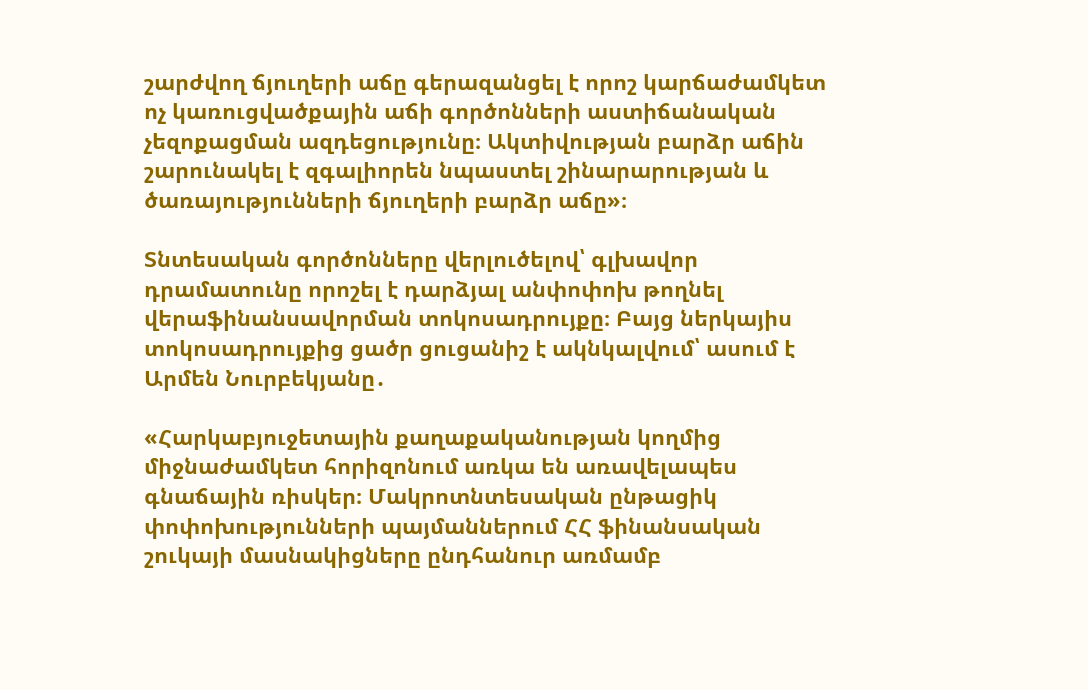շարժվող ճյուղերի աճը գերազանցել է որոշ կարճաժամկետ ոչ կառուցվածքային աճի գործոնների աստիճանական չեզոքացման ազդեցությունը։ Ակտիվության բարձր աճին շարունակել է զգալիորեն նպաստել շինարարության և ծառայությունների ճյուղերի բարձր աճը»։

Տնտեսական գործոնները վերլուծելով՝ գլխավոր դրամատունը որոշել է դարձյալ անփոփոխ թողնել վերաֆինանսավորման տոկոսադրույքը։ Բայց ներկայիս տոկոսադրույքից ցածր ցուցանիշ է ակնկալվում՝ ասում է Արմեն Նուրբեկյանը․

«Հարկաբյուջետային քաղաքականության կողմից միջնաժամկետ հորիզոնում առկա են առավելապես գնաճային ռիսկեր։ Մակրոտնտեսական ընթացիկ փոփոխությունների պայմաններում ՀՀ ֆինանսական շուկայի մասնակիցները ընդհանուր առմամբ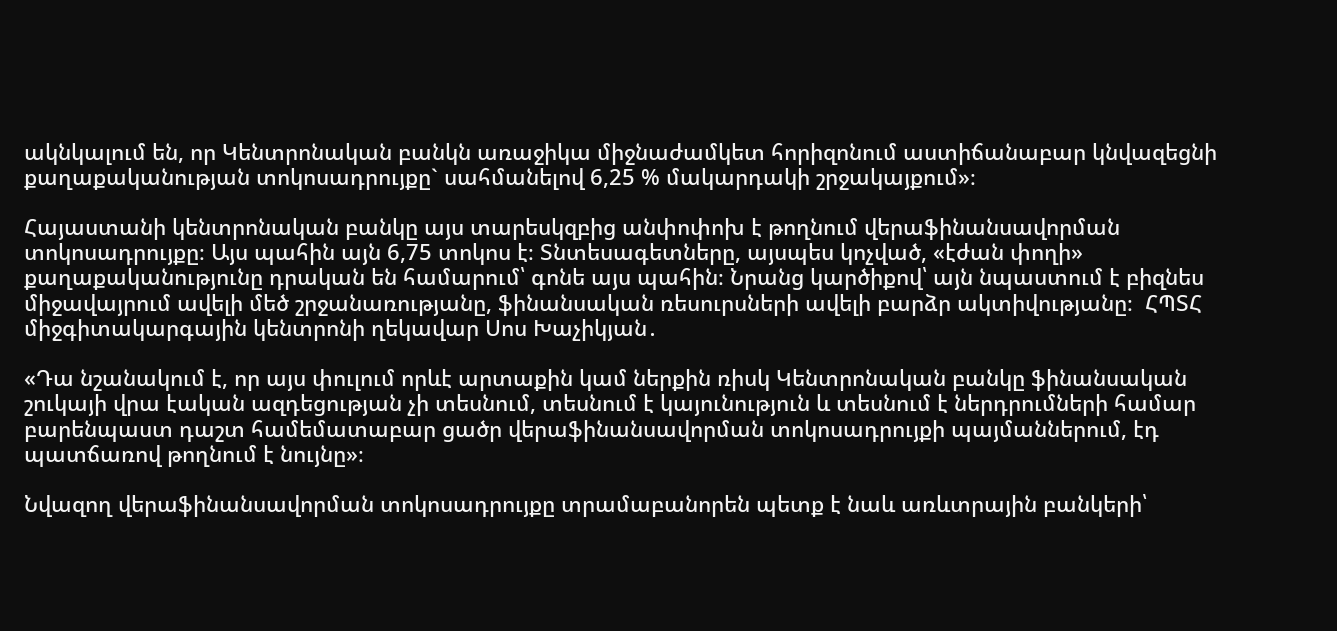ակնկալում են, որ Կենտրոնական բանկն առաջիկա միջնաժամկետ հորիզոնում աստիճանաբար կնվազեցնի քաղաքականության տոկոսադրույքը` սահմանելով 6,25 % մակարդակի շրջակայքում»։

Հայաստանի կենտրոնական բանկը այս տարեսկզբից անփոփոխ է թողնում վերաֆինանսավորման տոկոսադրույքը։ Այս պահին այն 6,75 տոկոս է։ Տնտեսագետները, այսպես կոչված, «էժան փողի» քաղաքականությունը դրական են համարում՝ գոնե այս պահին։ Նրանց կարծիքով՝ այն նպաստում է բիզնես միջավայրում ավելի մեծ շրջանառությանը, ֆինանսական ռեսուրսների ավելի բարձր ակտիվությանը։  ՀՊՏՀ միջգիտակարգային կենտրոնի ղեկավար Սոս Խաչիկյան․

«Դա նշանակում է, որ այս փուլում որևէ արտաքին կամ ներքին ռիսկ Կենտրոնական բանկը ֆինանսական շուկայի վրա էական ազդեցության չի տեսնում, տեսնում է կայունություն և տեսնում է ներդրումների համար բարենպաստ դաշտ համեմատաբար ցածր վերաֆինանսավորման տոկոսադրույքի պայմաններում, էդ պատճառով թողնում է նույնը»։

Նվազող վերաֆինանսավորման տոկոսադրույքը տրամաբանորեն պետք է նաև առևտրային բանկերի՝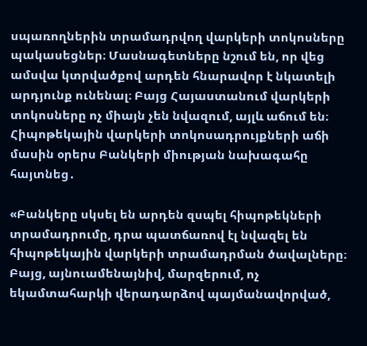սպառողներին տրամադրվող վարկերի տոկոսները պակասեցներ։ Մասնագետները նշում են, որ վեց ամսվա կտրվածքով արդեն հնարավոր է նկատելի արդյունք ունենալ։ Բայց Հայաստանում վարկերի տոկոսները ոչ միայն չեն նվազում, այլև աճում են։ Հիպոթեկային վարկերի տոկոսադրույքների աճի մասին օրերս Բանկերի միության նախագահը հայտնեց․

«Բանկերը սկսել են արդեն զսպել հիպոթեկների տրամադրումը, դրա պատճառով էլ նվազել են հիպոթեկային վարկերի տրամադրման ծավալները։ Բայց, այնուամենայնիվ, մարզերում, ոչ եկամտահարկի վերադարձով պայմանավորված,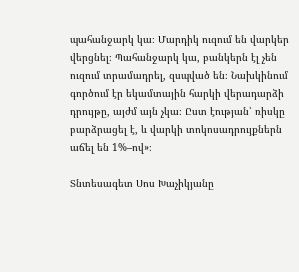պահանջարկ կա։ Մարդիկ ուզում են վարկեր վերցնել։ Պահանջարկ կա, բանկերն էլ չեն ուզում տրամադրել, զսպված են։ Նախկինում գործում էր եկամտային հարկի վերադարձի դրույթը, այժմ այն չկա։ Ըստ էության՝ ռիսկը բարձրացել է, և վարկի տոկոսադրույքներն աճել են 1%–ով»։

Տնտեսագետ Սոս Խաչիկյանը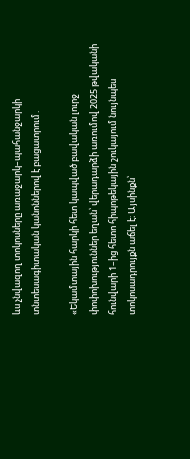ևս չնվազող տոկոսները առաջարկ–պահանջարկի տնտեսագիտական կանոններով է բացատրում․

«Եկամտային հարկի հետ կապված բավական լուրջ փոփոխություններ եղան՝ վերադարձի առումով 2025 թվականի հունվարի 1–ից հետո հիպոթեկային շուկայում նույնպես տոկոսադրույքն աճել է։ Այսինքն՝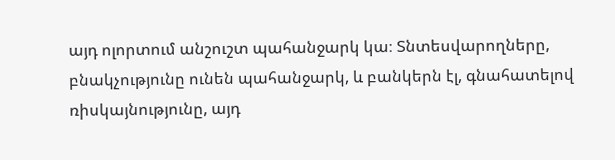այդ ոլորտում անշուշտ պահանջարկ կա։ Տնտեսվարողները, բնակչությունը ունեն պահանջարկ, և բանկերն էլ, գնահատելով ռիսկայնությունը, այդ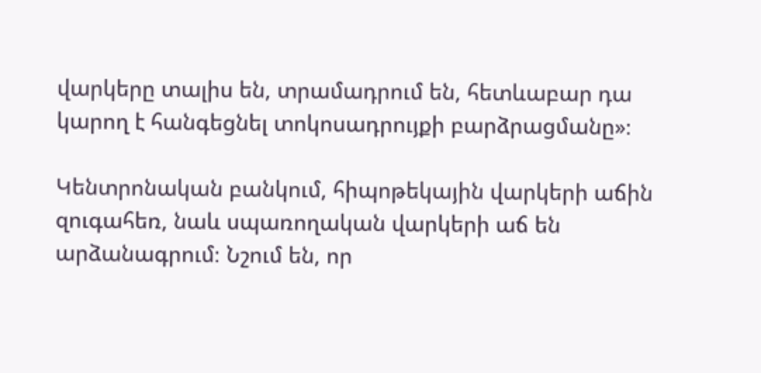վարկերը տալիս են, տրամադրում են, հետևաբար դա կարող է հանգեցնել տոկոսադրույքի բարձրացմանը»։

Կենտրոնական բանկում, հիպոթեկային վարկերի աճին զուգահեռ, նաև սպառողական վարկերի աճ են արձանագրում։ Նշում են, որ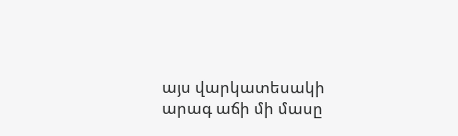այս վարկատեսակի արագ աճի մի մասը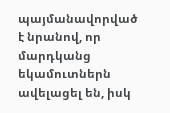պայմանավորված է նրանով, որ մարդկանց եկամուտներն ավելացել են, իսկ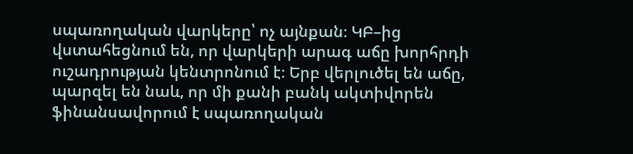սպառողական վարկերը՝ ոչ այնքան։ ԿԲ–ից վստահեցնում են, որ վարկերի արագ աճը խորհրդի ուշադրության կենտրոնում է։ Երբ վերլուծել են աճը, պարզել են նաև, որ մի քանի բանկ ակտիվորեն ֆինանսավորում է սպառողական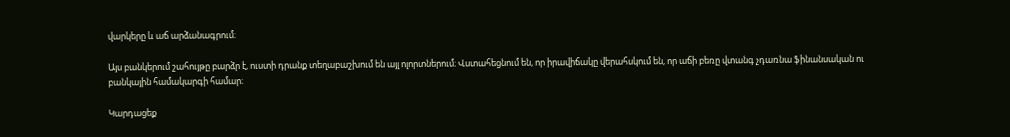վարկերը և աճ արձանագրում։

Այս բանկերում շահույթը բարձր է, ուստի դրանք տեղաբաշխում են այլ ոլորտներում։ Վստահեցնում են, որ իրավիճակը վերահսկում են, որ աճի բեռը վտանգ չդառնա ֆինանսական ու բանկային համակարգի համար։

Կարդացեք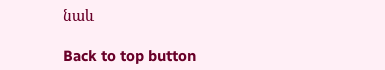նաև

Back to top button